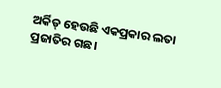ଅର୍କିଡ୍ ହେଉଛି ଏକପ୍ରକାର ଲତା ପ୍ରଜାତିର ଗଛ।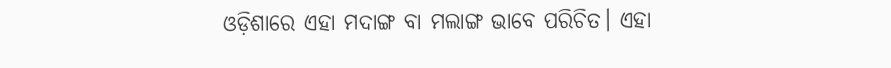ଓଡ଼ିଶାରେ ଏହା ମଦାଙ୍ଗ ବା ମଲାଙ୍ଗ ଭାବେ ପରିଚିତ। ଏହା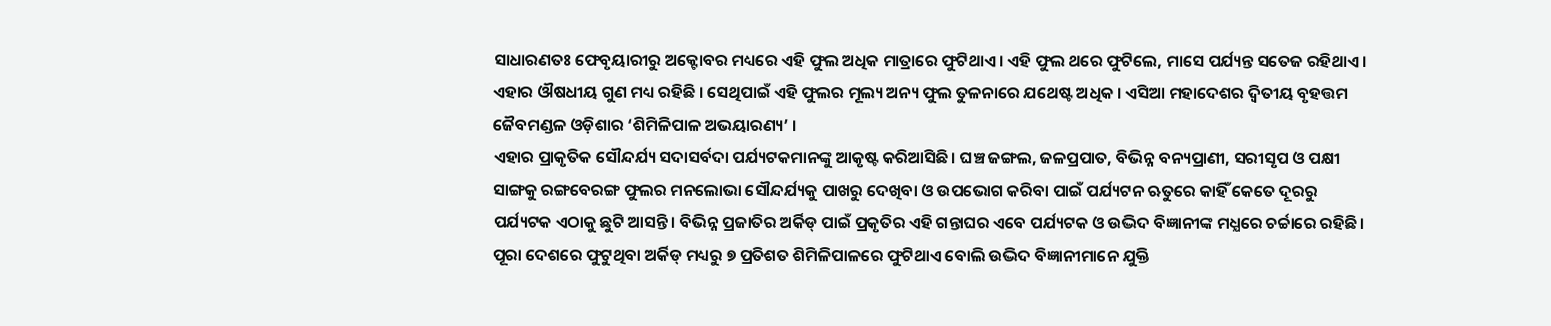ସାଧାରଣତଃ ଫେବୃୟାରୀରୁ ଅକ୍ଟୋବର ମଧ୍ୟରେ ଏହି ଫୁଲ ଅଧିକ ମାତ୍ରାରେ ଫୁଟିଥାଏ। ଏହି ଫୁଲ ଥରେ ଫୁଟିଲେ, ମାସେ ପର୍ଯ୍ୟନ୍ତ ସତେଜ ରହିଥାଏ। ଏହାର ଔଷଧୀୟ ଗୁଣ ମଧ୍ୟ ରହିଛି । ସେଥିପାଇଁ ଏହି ଫୁଲର ମୂଲ୍ୟ ଅନ୍ୟ ଫୁଲ ତୁଳନାରେ ଯଥେଷ୍ଟ ଅଧିକ । ଏସିଆ ମହାଦେଶର ଦ୍ଵିତୀୟ ବୃହତ୍ତମ ଜୈବମଣ୍ଡଳ ଓଡ଼ିଶାର ‘ଶିମିଳିପାଳ ଅଭୟାରଣ୍ୟ’ ।
ଏହାର ପ୍ରାକୃତିକ ସୌନ୍ଦର୍ଯ୍ୟ ସଦାସର୍ବଦା ପର୍ଯ୍ୟଟକମାନଙ୍କୁ ଆକୃଷ୍ଟ କରିଆସିଛି। ଘଞ୍ଚ ଜଙ୍ଗଲ, ଜଳପ୍ରପାତ, ବିଭିନ୍ନ ବନ୍ୟପ୍ରାଣୀ, ସରୀସୃପ ଓ ପକ୍ଷୀ ସାଙ୍ଗକୁ ରଙ୍ଗବେରଙ୍ଗ ଫୁଲର ମନଲୋଭା ସୌନ୍ଦର୍ଯ୍ୟକୁ ପାଖରୁ ଦେଖିବା ଓ ଉପଭୋଗ କରିବା ପାଇଁ ପର୍ଯ୍ୟଟନ ଋତୁରେ କାହିଁ କେତେ ଦୂରରୁ ପର୍ଯ୍ୟଟକ ଏଠାକୁ ଛୁଟି ଆସନ୍ତି। ବିଭିନ୍ନ ପ୍ରଜାତିର ଅର୍କିଡ୍ ପାଇଁ ପ୍ରକୃତିର ଏହି ଗନ୍ତାଘର ଏବେ ପର୍ଯ୍ୟଟକ ଓ ଉଦ୍ଭିଦ ବିଜ୍ଞାନୀଙ୍କ ମଧ୍ଯରେ ଚର୍ଚ୍ଚାରେ ରହିଛି। ପୂରା ଦେଶରେ ଫୁଟୁଥିବା ଅର୍କିଡ୍ ମଧ୍ୟରୁ ୭ ପ୍ରତିଶତ ଶିମିଳିପାଳରେ ଫୁଟିଥାଏ ବୋଲି ଉଦ୍ଭିଦ ବିଜ୍ଞାନୀମାନେ ଯୁକ୍ତି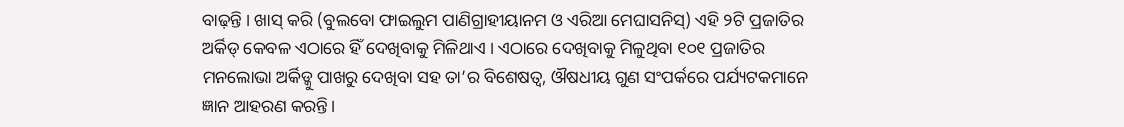ବାଢ଼ନ୍ତି । ଖାସ୍ କରି (ବୁଲବୋ ଫାଇଲୁମ ପାଣିଗ୍ରାହୀୟାନମ ଓ ଏରିଆ ମେଘାସନିସ୍) ଏହି ୨ଟି ପ୍ରଜାତିର ଅର୍କିଡ୍ କେବଳ ଏଠାରେ ହିଁ ଦେଖିବାକୁ ମିଳିଥାଏ । ଏଠାରେ ଦେଖିବାକୁ ମିଳୁଥିବା ୧୦୧ ପ୍ରଜାତିର ମନଲୋଭା ଅର୍କିଡ୍କୁ ପାଖରୁ ଦେଖିବା ସହ ତା’ର ବିଶେଷତ୍ବ, ଔଷଧୀୟ ଗୁଣ ସଂପର୍କରେ ପର୍ଯ୍ୟଟକମାନେ ଜ୍ଞାନ ଆହରଣ କରନ୍ତି।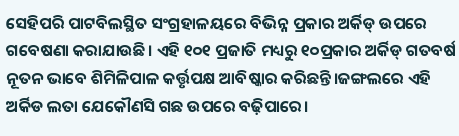ସେହିପରି ପାଟବିଲସ୍ଥିତ ସଂଗ୍ରହାଳୟରେ ବିଭିନ୍ନ ପ୍ରକାର ଅର୍କିଡ୍ ଉପରେ ଗବେଷଣା କରାଯାଉଛି। ଏହି ୧୦୧ ପ୍ରଜାତି ମଧ୍ୟରୁ ୧୦ପ୍ରକାର ଅର୍କିଡ୍ ଗତବର୍ଷ ନୂତନ ଭାବେ ଶିମିଳିପାଳ କର୍ତ୍ତୃପକ୍ଷ ଆବିଷ୍କାର କରିଛନ୍ତି।ଜଙ୍ଗଲରେ ଏହି ଅର୍କିଡ ଲତା ଯେକୌଣସି ଗଛ ଉପରେ ବଢ଼ିପାରେ।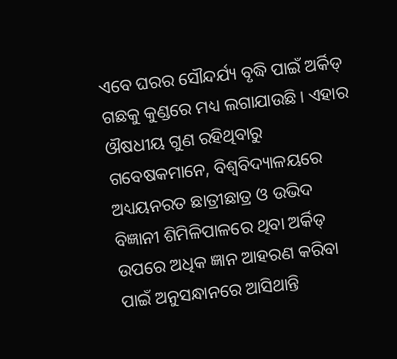ଏବେ ଘରର ସୌନ୍ଦର୍ଯ୍ୟ ବୃଦ୍ଧି ପାଇଁ ଅର୍କିଡ୍ ଗଛକୁ କୁଣ୍ଡରେ ମଧ୍ୟ ଲଗାଯାଉଛି। ଏହାର ଔଷଧୀୟ ଗୁଣ ରହିଥିବାରୁ ଗବେଷକମାନେ, ବିଶ୍ଵବିଦ୍ୟାଳୟରେ ଅଧ୍ୟୟନରତ ଛାତ୍ରୀଛାତ୍ର ଓ ଉଭିଦ ବିଜ୍ଞାନୀ ଶିମିଳିପାଳରେ ଥିବା ଅର୍କିଡ୍ ଉପରେ ଅଧିକ ଜ୍ଞାନ ଆହରଣ କରିବା ପାଇଁ ଅନୁସନ୍ଧାନରେ ଆସିଥାନ୍ତି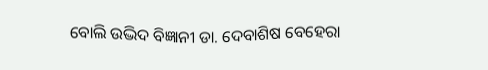ବୋଲି ଉଦ୍ଭିଦ ବିଜ୍ଞାନୀ ଡା. ଦେବାଶିଷ ବେହେରା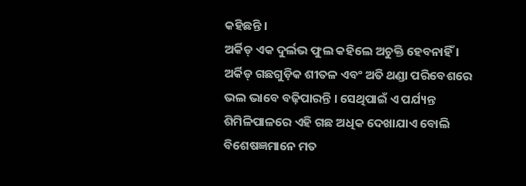କହିଛନ୍ତି ।
ଅର୍କିଡ୍ ଏକ ଦୁର୍ଲଭ ଫୁଲ କହିଲେ ଅଚୁକ୍ତି ହେବନାହିଁ । ଅର୍କିଡ୍ ଗଛଗୁଡ଼ିକ ଶୀତଳ ଏବଂ ଅତି ଥଣ୍ଡା ପରିବେଶରେ ଭଲ ଭାବେ ବଢ଼ିପାରନ୍ତି । ସେଥିପାଇଁ ଏ ପର୍ଯ୍ୟନ୍ତ ଶିମିଳିପାଳରେ ଏହି ଗଛ ଅଧିକ ଦେଖାଯାଏ ବୋଲି ବିଶେଷଜ୍ଞମାନେ ମତ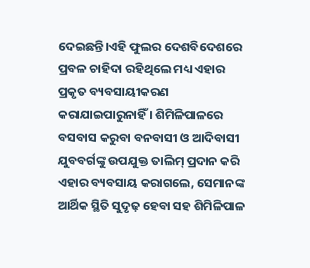ଦେଇଛନ୍ତି।ଏହି ଫୁଲର ଦେଶବିଦେଶରେ ପ୍ରବଳ ଚାହିଦା ରହିଥିଲେ ମଧ୍ୟ ଏହାର ପ୍ରକୃତ ବ୍ୟବସାୟୀକରଣ କରାଯାଇପାରୁନାହିଁ । ଶିମିଳିପାଳରେ ବସବାସ କରୁବା ବନବାସୀ ଓ ଆଦିବାସୀ ଯୁବବର୍ଗଙ୍କୁ ଉପଯୁକ୍ତ ତାଲିମ୍ ପ୍ରଦାନ କରି ଏହାର ବ୍ୟବସାୟ କରାଗଲେ, ସେମାନଙ୍କ ଆର୍ଥିକ ସ୍ଥିତି ସୁଦୃଢ଼ ହେବା ସହ ଶିମିଳିପାଳ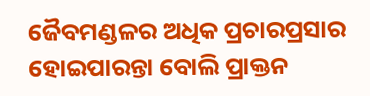ଜୈବମଣ୍ଡଳର ଅଧିକ ପ୍ରଚାରପ୍ରସାର ହୋଇପାରନ୍ତା ବୋଲି ପ୍ରାକ୍ତନ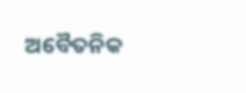ଅବୈତନିକ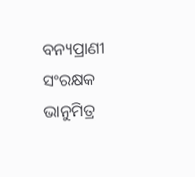ବନ୍ୟପ୍ରାଣୀ ସଂରକ୍ଷକ ଭାନୁମିତ୍ର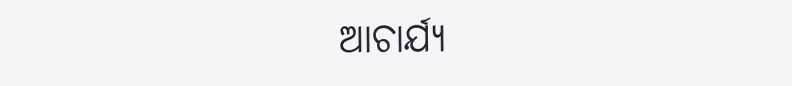ଆଚାର୍ଯ୍ୟ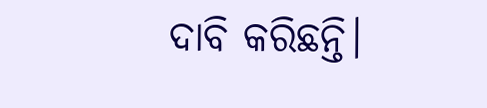ଦାବି କରିଛନ୍ତି।